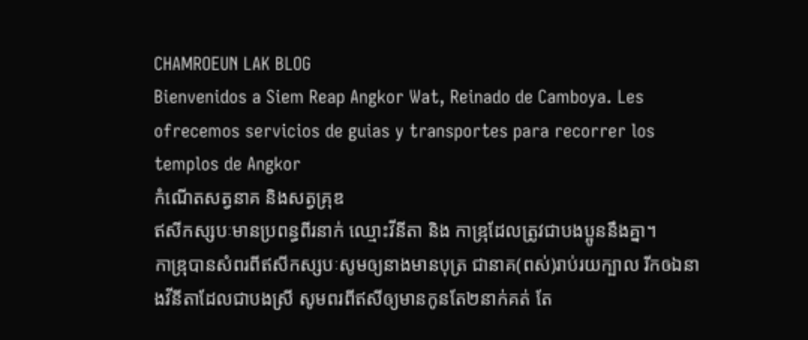CHAMROEUN LAK BLOG
Bienvenidos a Siem Reap Angkor Wat, Reinado de Camboya. Les ofrecemos servicios de guias y transportes para recorrer los templos de Angkor
កំណើតសត្វនាគ និងសត្វគ្រុឌ
ឥសីកស្សបៈមានប្រពន្ធពីរនាក់ ឈ្មោះវីនីតា និង កាឌ្រុដែលត្រូវជាបងប្អូននឹងគ្នា។
កាឌ្រុបានសំពរពីឥសីកស្សបៈសូមឲ្យនាងមានបុត្រ ជានាគ(ពស់)រាប់រយក្បាល រីកឲឯនាងវីនីតាដែលជាបងស្រី សូមពរពីឥសីឲ្យមានកូនតែ២នាក់គត់ តែ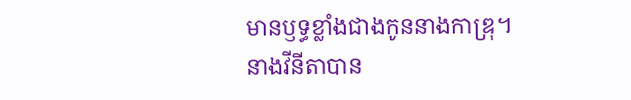មានឫទ្ធខ្លាំងជាងកូននាងកាឌ្រុ។ នាងវីនីតាបាន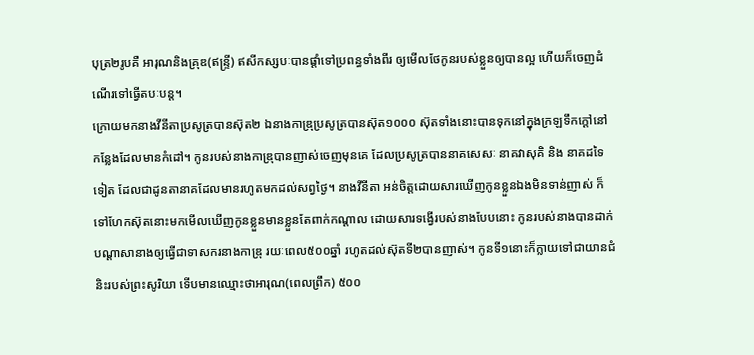បុត្រ២រូបគឺ អារុណនិងគ្រុឌ(ឥន្រ្ទី) ឥសីកស្សបៈបានផ្តាំទៅប្រពន្ធទាំងពីរ ឲ្យមើលថែកូនរបស់ខ្លួនឲ្យបានល្អ ហើយក៏ចេញដំណើរទៅធ្វើតបៈបន្ត។
ក្រោយមកនាងវីនីតាប្រសូត្របានស៊ុត២ ឯនាងកាឌ្រុប្រសូត្របានស៊ុត១០០០ ស៊ុតទាំងនោះបានទុកនៅក្នុងក្រឡទឹកក្តៅនៅកន្លែងដែលមានកំដៅ។ កូនរបស់នាងកាឌ្រុបានញាស់ចេញមុនគេ ដែលប្រសូត្របាននាគសេសៈ នាគវាសុគិ និង នាគដទៃទៀត ដែលជាដូនតានាគដែលមានរហូតមកដល់សព្វថ្ងៃ។ នាងវីនីតា អន់ចិត្តដោយសារឃើញកូនខ្លួនឯងមិនទាន់ញាស់ ក៏ទៅហែកស៊ុតនោះមកមើលឃើញកូនខ្លួនមានខ្លួនតែពាក់កណ្តាល ដោយសារទង្វើរបស់នាងបែបនោះ កូនរបស់នាងបានដាក់បណ្តាសានាងឲ្យធ្វើជាទាសករនាងកាឌ្រុ រយៈពេល៥០០ឆ្នាំ រហូតដល់ស៊ុតទី២បានញាស់។ កូនទី១នោះក៏ក្លាយទៅជាយានជំនិះរបស់ព្រះសូរិយា ទើបមានឈ្មោះថាអារុណ(ពេលព្រឹក) ៥០០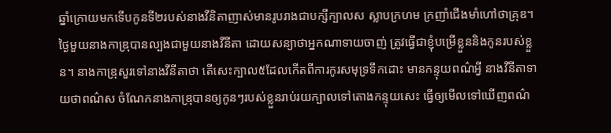ឆ្នាំក្រោយមកទើបកូនទី២របស់នាងវីនិតាញាស់មានរូបរាងជាបក្សីក្បាលស ស្លាបក្រហម ក្រញាំជើងមាំហៅថាគ្រុឌ។
ថ្ងៃមួយនាងកាឌ្រុបានល្បងជាមួយនាងវីនីតា ដោយសន្យាថាអ្នកណាទាយចាញ់ ត្រូវធ្វើជាខ្ញុំបម្រើខ្លួននិងកូនរបស់ខ្លួន។ នាងកាឌ្រុសួរទៅនាងវីនីតាថា តើសេះក្បាល៥ដែលកើតពីការកូរសមុទ្រទឹកដោះ មានកន្ទុយពណ៌អ្វី នាងវីនីតាទាយថាពណ៌ស ចំណែកនាងកាឌ្រុបានឲ្យកូនៗរបស់ខ្លួនរាប់រយក្បាលទៅតោងកន្ទុយសេះ ធ្វើឲ្យមើលទៅឃើញពណ៌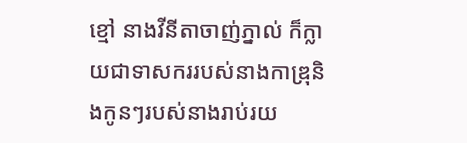ខ្មៅ នាងវីនីតាចាញ់ភ្នាល់ ក៏ក្លាយជាទាសកររបស់នាងកាឌ្រុនិងកូនៗរបស់នាងរាប់រយ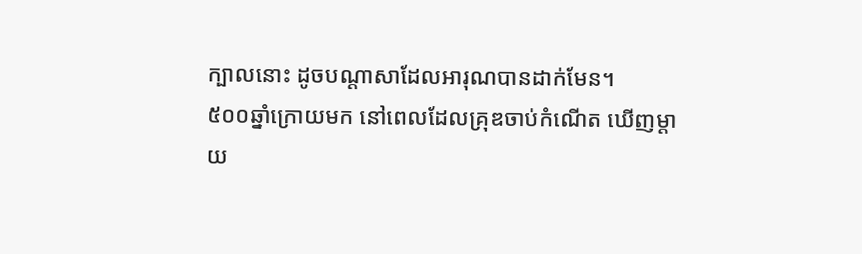ក្បាលនោះ ដូចបណ្តាសាដែលអារុណបានដាក់មែន។
៥០០ឆ្នាំក្រោយមក នៅពេលដែលគ្រុឌចាប់កំណើត ឃើញម្តាយ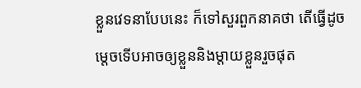ខ្លួនវេទនាបែបនេះ ក៏ទៅសួរពួកនាគថា តើធ្វើដូចម្តេចទើបអាចឲ្យខ្លួននិងម្តាយខ្លួនរួចផុត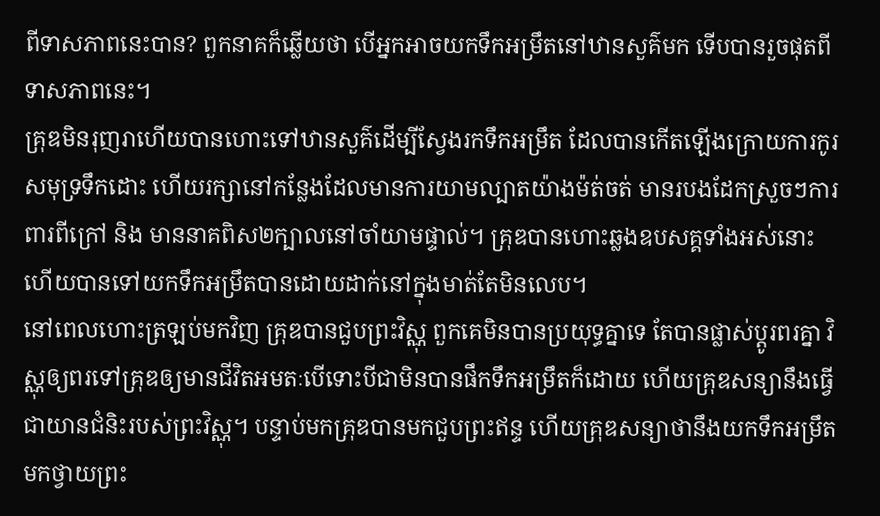ពីទាសភាពនេះបាន? ពួកនាគក៏ឆ្លើយថា បើអ្នកអាចយកទឹកអម្រឹតនៅឋានសួគ៌មក ទើបបានរួចផុតពីទាសភាពនេះ។
គ្រុឌមិនរុញរាហើយបានហោះទៅឋានសួគ៌ដើម្បីស្វែងរកទឹកអម្រឹត ដែលបានកើតឡើងក្រោយការកូរសមុទ្រទឹកដោះ ហើយរក្សានៅកន្លែងដែលមានការយាមល្បាតយ៉ាងម៉ត់ចត់ មានរបងដែកស្រួចៗការពារពីក្រៅ និង មាននាគពិស២ក្បាលនៅចាំយាមផ្ទាល់។ គ្រុឌបានហោះឆ្លងឧបសគ្គទាំងអស់នោះ ហើយបានទៅយកទឹកអម្រឹតបានដោយដាក់នៅក្នុងមាត់តែមិនលេប។
នៅពេលហោះត្រឡប់មកវិញ គ្រុឌបានជួបព្រះវិស្ណុ ពួកគេមិនបានប្រយុទ្ធគ្នាទេ តែបានផ្លាស់ប្តូរពរគ្នា វិស្ណុឲ្យពរទៅគ្រុឌឲ្យមានជីវិតអមតៈបើទោះបីជាមិនបានផឹកទឹកអម្រឹតក៏ដោយ ហើយគ្រុឌសន្យានឹងធ្វើជាយានជំនិះរបស់ព្រះវិស្ណុ។ បន្ទាប់មកគ្រុឌបានមកជួបព្រះឥន្ទ ហើយគ្រុឌសន្យាថានឹងយកទឹកអម្រឹតមកថ្វាយព្រះ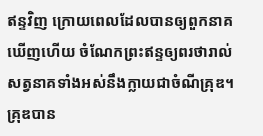ឥន្ទវិញ ក្រោយពេលដែលបានឲ្យពួកនាគឃើញហើយ ចំណែកព្រះឥន្ទឲ្យពរថារាល់សត្វនាគទាំងអស់នឹងក្លាយជាចំណីគ្រុឌ។
គ្រុឌបាន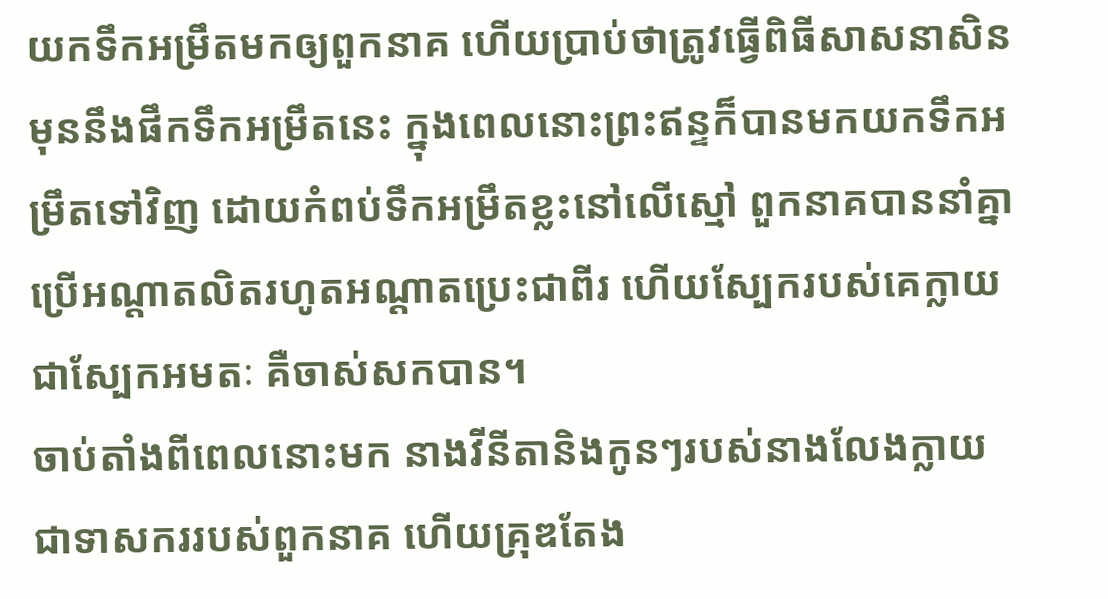យកទឹកអម្រឹតមកឲ្យពួកនាគ ហើយប្រាប់ថាត្រូវធ្វើពិធីសាសនាសិនមុននឹងផឹកទឹកអម្រឹតនេះ ក្នុងពេលនោះព្រះឥន្ទក៏បានមកយកទឹកអម្រឹតទៅវិញ ដោយកំពប់ទឹកអម្រឹតខ្លះនៅលើស្មៅ ពួកនាគបាននាំគ្នាប្រើអណ្តាតលិតរហូតអណ្តាតប្រេះជាពីរ ហើយស្បែករបស់គេក្លាយជាស្បែកអមតៈ គឺចាស់សកបាន។
ចាប់តាំងពីពេលនោះមក នាងវីនីតានិងកូនៗរបស់នាងលែងក្លាយជាទាសកររបស់ពួកនាគ ហើយគ្រុឌតែង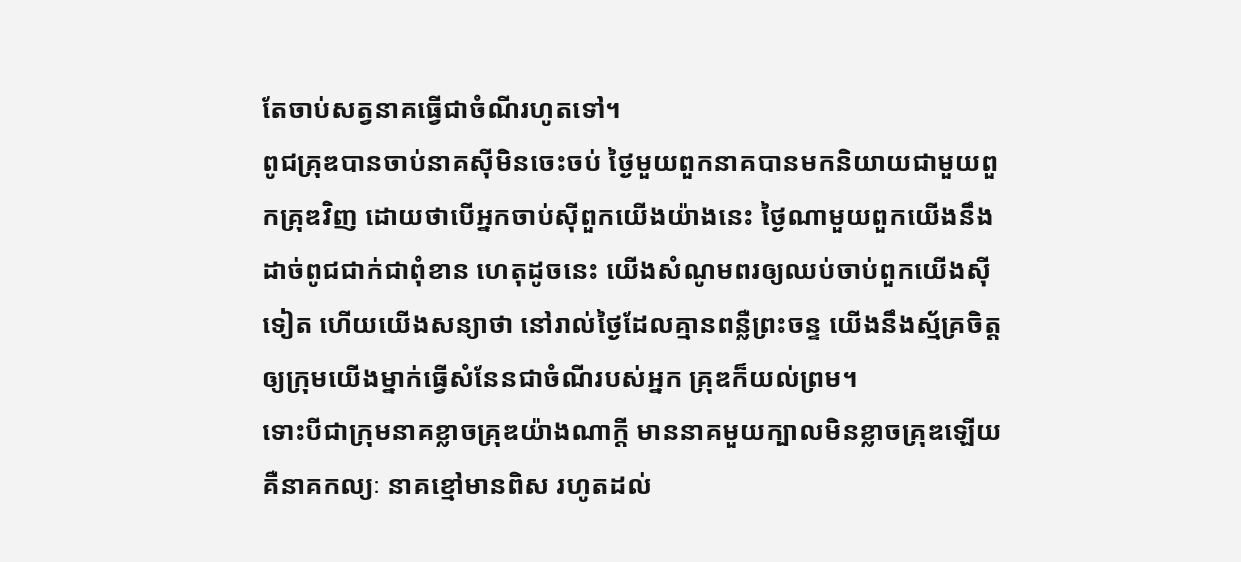តែចាប់សត្វនាគធ្វើជាចំណីរហូតទៅ។
ពូជគ្រុឌបានចាប់នាគស៊ីមិនចេះចប់ ថ្ងៃមួយពួកនាគបានមកនិយាយជាមួយពួកគ្រុឌវិញ ដោយថាបើអ្នកចាប់ស៊ីពួកយើងយ៉ាងនេះ ថ្ងៃណាមួយពួកយើងនឹងដាច់ពូជជាក់ជាពុំខាន ហេតុដូចនេះ យើងសំណូមពរឲ្យឈប់ចាប់ពួកយើងស៊ីទៀត ហើយយើងសន្យាថា នៅរាល់ថ្ងៃដែលគ្មានពន្លឺព្រះចន្ទ យើងនឹងស្ម័គ្រចិត្តឲ្យក្រុមយើងម្នាក់ធ្វើសំនែនជាចំណីរបស់អ្នក គ្រុឌក៏យល់ព្រម។
ទោះបីជាក្រុមនាគខ្លាចគ្រុឌយ៉ាងណាក្តី មាននាគមួយក្បាលមិនខ្លាចគ្រុឌឡើយ គឺនាគកល្យៈ នាគខ្មៅមានពិស រហូតដល់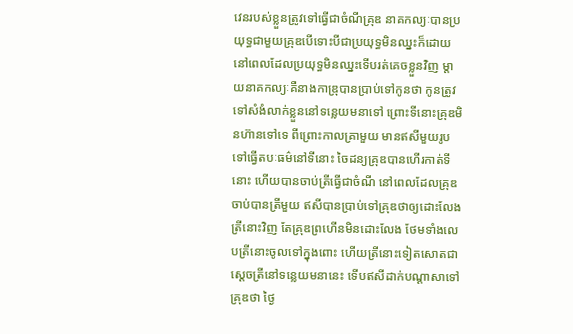វេនរបស់ខ្លួនត្រូវទៅធ្វើជាចំណីគ្រុឌ នាគកល្យៈបានប្រយុទ្ធជាមួយគ្រុឌបើទោះបីជាប្រយុទ្ធមិនឈ្នះក៏ដោយ នៅពេលដែលប្រយុទ្ធមិនឈ្នះទើបរត់គេចខ្លួនវិញ ម្តាយនាគកល្យៈគឺនាងកាឌ្រុបានប្រាប់ទៅកូនថា កូនត្រូវទៅសំងំលាក់ខ្លួននៅទន្លេយមនាទៅ ព្រោះទីនោះគ្រុឌមិនហ៊ានទៅទេ ពីព្រោះកាលគ្រាមួយ មានឥសីមួយរូបទៅធ្វើតបៈធម៌នៅទីនោះ ចៃដន្យគ្រុឌបានហើរកាត់ទីនោះ ហើយបានចាប់ត្រីធ្វើជាចំណី នៅពេលដែលគ្រុឌចាប់បានត្រីមួយ ឥសីបានប្រាប់ទៅគ្រុឌថាឲ្យដោះលែងត្រីនោះវិញ តែគ្រុឌព្រហើនមិនដោះលែង ថែមទាំងលេបត្រីនោះចូលទៅក្នុងពោះ ហើយត្រីនោះទៀតសោតជាស្តេចត្រីនៅទន្លេយមនានេះ ទើបឥសីដាក់បណ្តាសាទៅគ្រុឌថា ថ្ងៃ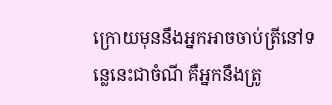ក្រោយមុននឹងអ្នកអាចចាប់ត្រីនៅទន្លេនេះជាចំណី គឺអ្នកនឹងត្រូ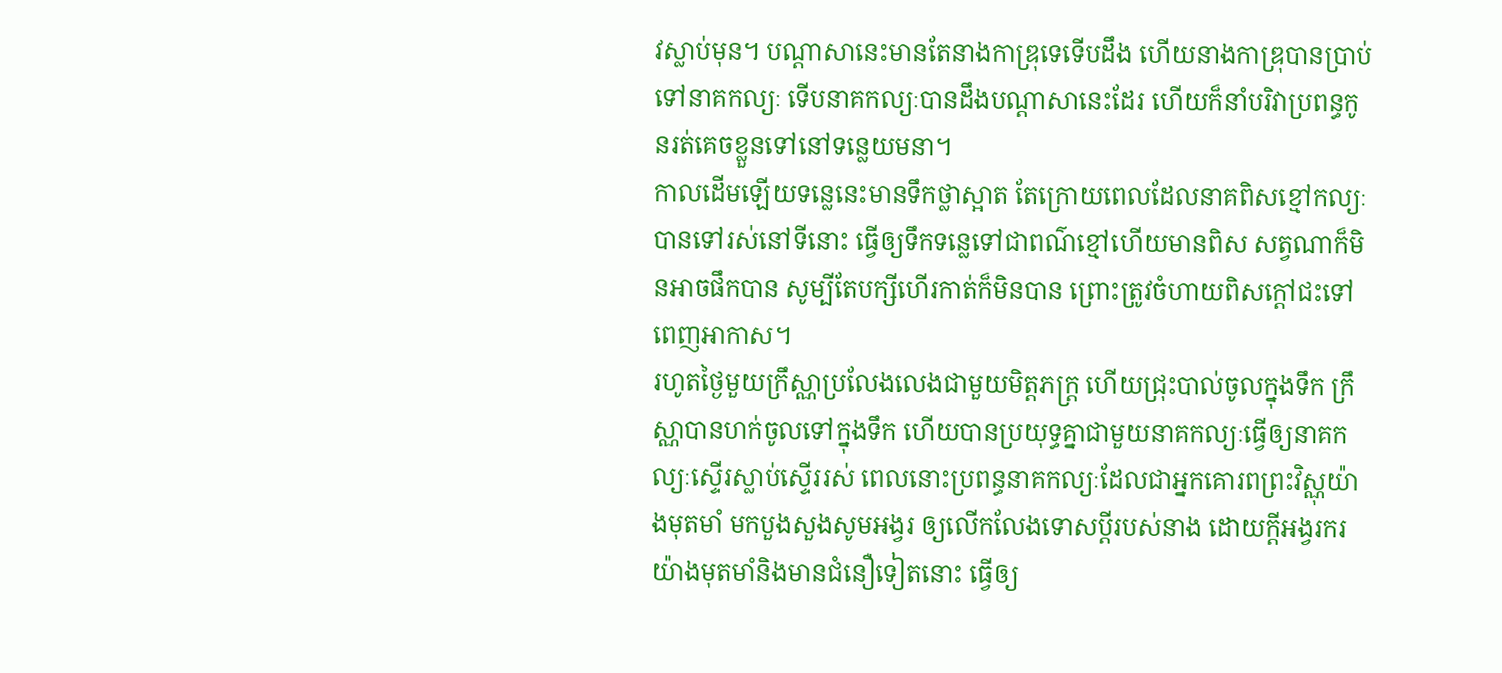វស្លាប់មុន។ បណ្តាសានេះមានតែនាងកាឌ្រុទេទើបដឹង ហើយនាងកាឌ្រុបានប្រាប់ទៅនាគកល្យៈ ទើបនាគកល្យៈបានដឹងបណ្តាសានេះដែរ ហើយក៏នាំបរិវាប្រពន្ធកូនរត់គេចខ្លួនទៅនៅទន្លេយមនា។
កាលដើមឡើយទន្លេនេះមានទឹកថ្លាស្អាត តែក្រោយពេលដែលនាគពិសខ្មៅកល្យៈបានទៅរស់នៅទីនោះ ធ្វើឲ្យទឹកទន្លេទៅជាពណ៌ខ្មៅហើយមានពិស សត្វណាក៏មិនអាចផឹកបាន សូម្បីតែបក្សីហើរកាត់ក៏មិនបាន ព្រោះត្រូវចំហាយពិសក្តៅជះទៅពេញអាកាស។
រហូតថ្ងៃមួយក្រឹស្ណាប្រលែងលេងជាមួយមិត្តភក្រ្ត ហើយជ្រុះបាល់ចូលក្នុងទឹក ក្រឹស្ណាបានហក់ចូលទៅក្នុងទឹក ហើយបានប្រយុទ្ធគ្នាជាមួយនាគកល្យៈធ្វើឲ្យនាគកល្យៈស្ទើរស្លាប់ស្ទើររស់ ពេលនោះប្រពន្ធនាគកល្យៈដែលជាអ្នកគោរពព្រះវិស្ណុយ៉ាងមុតមាំ មកបួងសួងសូមអង្វរ ឲ្យលើកលែងទោសប្តីរបស់នាង ដោយក្តីអង្វរករយ៉ាងមុតមាំនិងមានជំនឿទៀតនោះ ធ្វើឲ្យ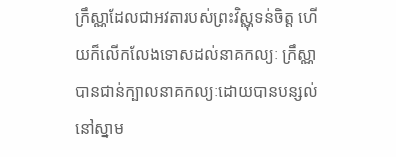ក្រឹស្ណាដែលជាអវតារបស់ព្រះវិស្ណុទន់ចិត្ត ហើយក៏លើកលែងទោសដល់នាគកល្យៈ ក្រឹស្ណាបានជាន់ក្បាលនាគកល្យៈដោយបានបន្សល់នៅស្នាម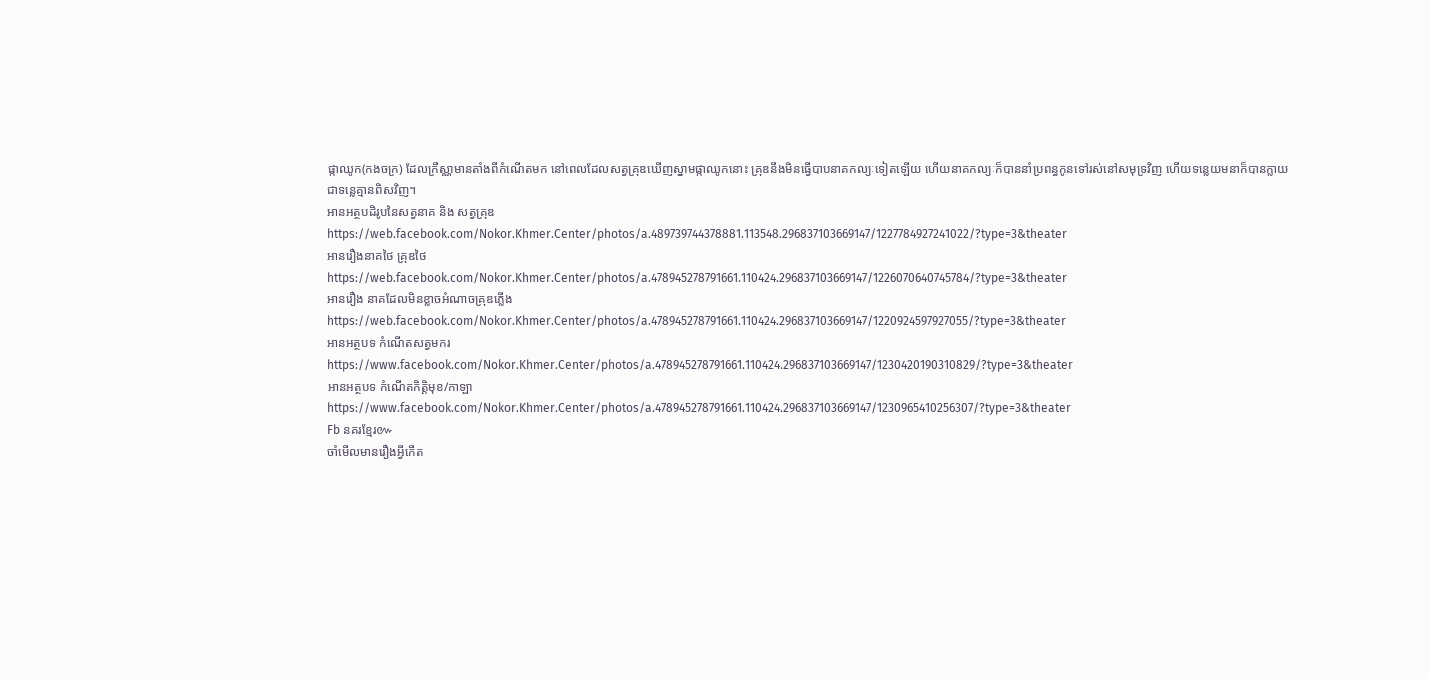ផ្កាឈូក(កងចក្រ) ដែលក្រឹស្ណាមានតាំងពីកំណើតមក នៅពេលដែលសត្វគ្រុឌឃើញស្នាមផ្កាឈូកនោះ គ្រុឌនឹងមិនធ្វើបាបនាគកល្យៈទៀតឡើយ ហើយនាគកល្យៈក៏បាននាំប្រពន្ធកូនទៅរស់នៅសមុទ្រវិញ ហើយទន្លេយមនាក៏បានក្លាយជាទន្លេគ្មានពិសវិញ។
អានអត្ថបដិរូបនៃសត្វនាគ និង សត្វគ្រុឌ
https://web.facebook.com/Nokor.Khmer.Center/photos/a.489739744378881.113548.296837103669147/1227784927241022/?type=3&theater
អានរឿងនាគថៃ គ្រុឌថៃ
https://web.facebook.com/Nokor.Khmer.Center/photos/a.478945278791661.110424.296837103669147/1226070640745784/?type=3&theater
អានរឿង នាគដែលមិនខ្លាចអំណាចគ្រុឌភ្លើង
https://web.facebook.com/Nokor.Khmer.Center/photos/a.478945278791661.110424.296837103669147/1220924597927055/?type=3&theater
អានអត្ថបទ កំណើតសត្វមករ
https://www.facebook.com/Nokor.Khmer.Center/photos/a.478945278791661.110424.296837103669147/1230420190310829/?type=3&theater
អានអត្ថបទ កំណើតកិត្តិមុខ/កាឡា
https://www.facebook.com/Nokor.Khmer.Center/photos/a.478945278791661.110424.296837103669147/1230965410256307/?type=3&theater
Fb នគរខ្មែរ៚
ចាំមើលមានរឿងអ្វីកើត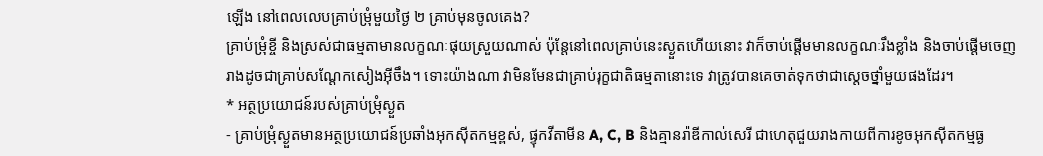ឡើង នៅពេលលេបគ្រាប់ម្រុំមួយថ្ងៃ ២ គ្រាប់មុនចូលគេង?
គ្រាប់ម្រុំខ្ចី និងស្រស់ជាធម្មតាមានលក្ខណៈផុយស្រួយណាស់ ប៉ុន្តែនៅពេលគ្រាប់នេះស្ងួតហើយនោះ វាក៏ចាប់ផ្តើមមានលក្ខណៈរឹងខ្លាំង និងចាប់ផ្តើមចេញរាងដូចជាគ្រាប់សណ្តែកសៀងអ៊ីចឹង។ ទោះយ៉ាងណា វាមិនមែនជាគ្រាប់រុក្ខជាតិធម្មតានោះទេ វាត្រូវបានគេចាត់ទុកថាជាស្តេចថ្នាំមួយផងដែរ។
* អត្ថប្រយោជន៍របស់គ្រាប់ម្រុំស្ងួត
- គ្រាប់ម្រុំស្ងួតមានអត្ថប្រយោជន៍ប្រឆាំងអុកស៊ីតកម្មខ្ពស់, ផ្ទុកវីតាមីន A, C, B និងគ្មានរ៉ាឌីកាល់សេរី ជាហេតុជួយរាងកាយពីការខូចអុកស៊ីតកម្មធ្ង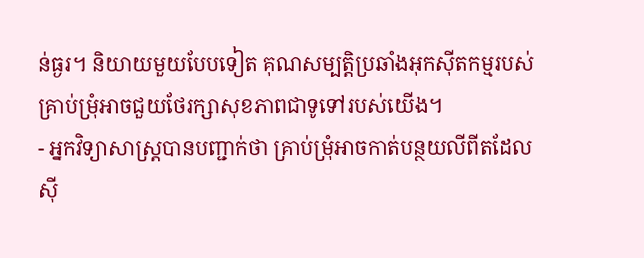ន់ធ្ងរ។ និយាយមួយបែបទៀត គុណសម្បត្តិប្រឆាំងអុកស៊ីតកម្មរបស់គ្រាប់ម្រុំអាចជួយថែរក្សាសុខភាពជាទូទៅរបស់យើង។
- អ្នកវិទ្យាសាស្ត្របានបញ្ជាក់ថា គ្រាប់ម្រុំអាចកាត់បន្ថយលីពីតដែលស៊ី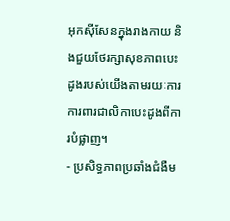អុកស៊ីសែនក្នុងរាងកាយ និងជួយថែរក្សាសុខភាពបេះដូងរបស់យើងតាមរយៈការការពារជាលិកាបេះដូងពីការបំផ្លាញ។
- ប្រសិទ្ធភាពប្រឆាំងជំងឺម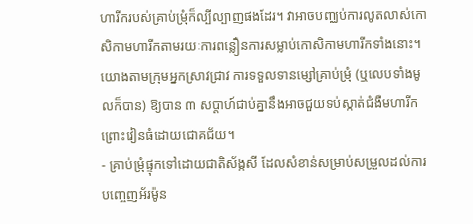ហារីករបស់គ្រាប់ម្រុំក៏ល្បីល្បាញផងដែរ។ វាអាចបញ្ឈប់ការលូតលាស់កោសិកាមហារីកតាមរយៈការពន្លឿនការសម្លាប់កោសិកាមហារីកទាំងនោះ។ យោងតាមក្រុមអ្នកស្រាវជ្រាវ ការទទួលទានម្សៅគ្រាប់ម្រុំ (ឬលេបទាំងមូលក៏បាន) ឱ្យបាន ៣ សប្តាហ៍ជាប់គ្នានឹងអាចជួយទប់ស្កាត់ជំងឺមហារីកព្រោះវៀនធំដោយជោគជ័យ។
- គ្រាប់ម្រុំផ្ទុកទៅដោយជាតិស័ង្កសី ដែលសំខាន់សម្រាប់សម្រួលដល់ការបញ្ចេញអ័រម៉ូន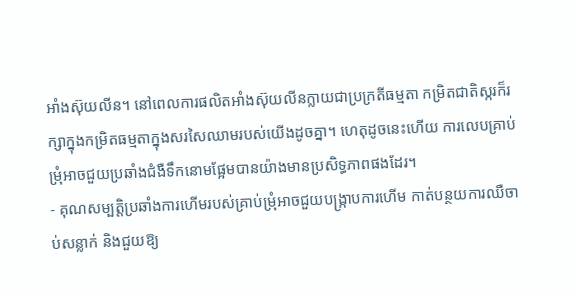អាំងស៊ុយលីន។ នៅពេលការផលិតអាំងស៊ុយលីនក្លាយជាប្រក្រតីធម្មតា កម្រិតជាតិស្ករក៏រក្សាក្នុងកម្រិតធម្មតាក្នុងសរសៃឈាមរបស់យើងដូចគ្នា។ ហេតុដូចនេះហើយ ការលេបគ្រាប់ម្រុំអាចជួយប្រឆាំងជំងឺទឹកនោមផ្អែមបានយ៉ាងមានប្រសិទ្ធភាពផងដែរ។
- គុណសម្បត្តិប្រឆាំងការហើមរបស់គ្រាប់ម្រុំអាចជួយបង្ក្រាបការហើម កាត់បន្ថយការឈឺចាប់សន្លាក់ និងជួយឱ្យ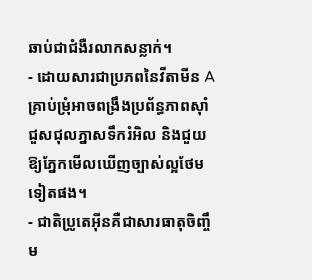ឆាប់ជាជំងឺរលាកសន្លាក់។
- ដោយសារជាប្រភពនៃវីតាមីន A គ្រាប់ម្រុំអាចពង្រឹងប្រព័ន្ធភាពស៊ាំ ជួសជុលភ្នាសទឹករំអិល និងជួយឱ្យភ្នែកមើលឃើញច្បាស់ល្អថែមទៀតផង។
- ជាតិប្រូតេអ៊ីនគឺជាសារធាតុចិញ្ចឹម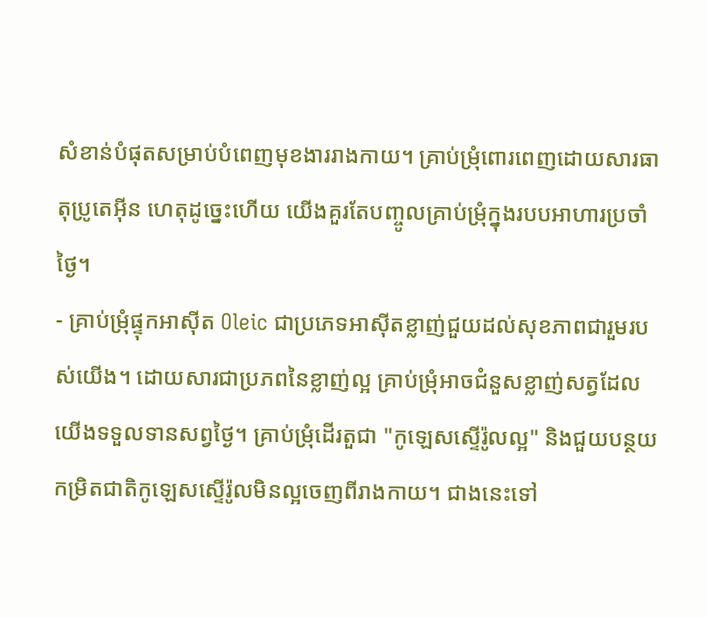សំខាន់បំផុតសម្រាប់បំពេញមុខងាររាងកាយ។ គ្រាប់ម្រុំពោរពេញដោយសារធាតុប្រូតេអ៊ីន ហេតុដូច្នេះហើយ យើងគួរតែបញ្ចូលគ្រាប់ម្រុំក្នុងរបបអាហារប្រចាំថ្ងៃ។
- គ្រាប់ម្រុំផ្ទុកអាស៊ីត Oleic ជាប្រភេទអាស៊ីតខ្លាញ់ជួយដល់សុខភាពជារួមរបស់យើង។ ដោយសារជាប្រភពនៃខ្លាញ់ល្អ គ្រាប់ម្រុំអាចជំនួសខ្លាញ់សត្វដែលយើងទទួលទានសព្វថ្ងៃ។ គ្រាប់ម្រុំដើរតួជា "កូឡេសស្ទើរ៉ូលល្អ" និងជួយបន្ថយកម្រិតជាតិកូឡេសស្ទើរ៉ូលមិនល្អចេញពីរាងកាយ។ ជាងនេះទៅ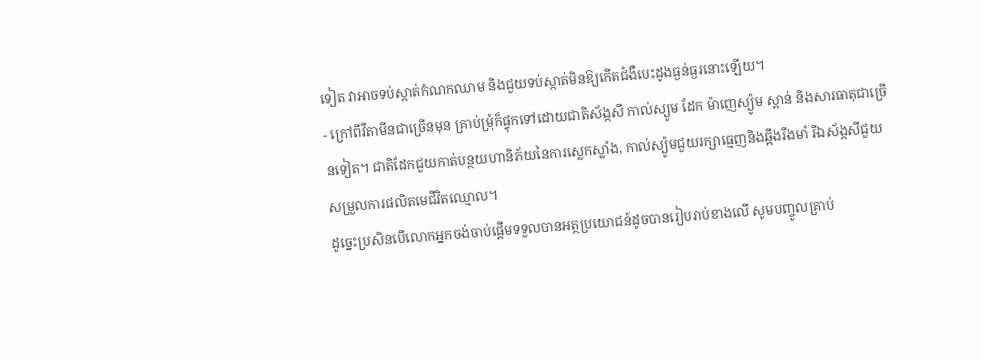ទៀត វាអាចទប់ស្កាត់កំណកឈាម និងជួយទប់ស្កាត់មិនឱ្យកើតជំងឺបេះដូងធ្ងន់ធ្ងរនោះឡើយ។
- ក្រៅពីវីតាមីនជាច្រើនមុន គ្រាប់ម្រុំក៏ផ្ទុកទៅដោយជាតិស័ង្កសី កាល់ស្យូម ដែក ម៉ាញេស្យ៉ូម ស្ពាន់ និងសារធាតុជាច្រើនទៀត។ ជាតិដែកជួយកាត់បន្ថយហានិភ័យនៃការស្លេកស្លាំង, កាល់ស្យ៉ូមជួយរក្សាធ្មេញនិងឆ្អឹងរឹងមាំ រីឯស័ង្កសីជួយសម្រួលការផលិតមេជីវិតឈ្មោល។
ដូច្នេះប្រសិនបើលោកអ្នកចង់ចាប់ផ្តើមទទួលបានអត្ថប្រយោជន៍ដូចបានរៀបរាប់ខាងលើ សូមបញ្ចូលគ្រាប់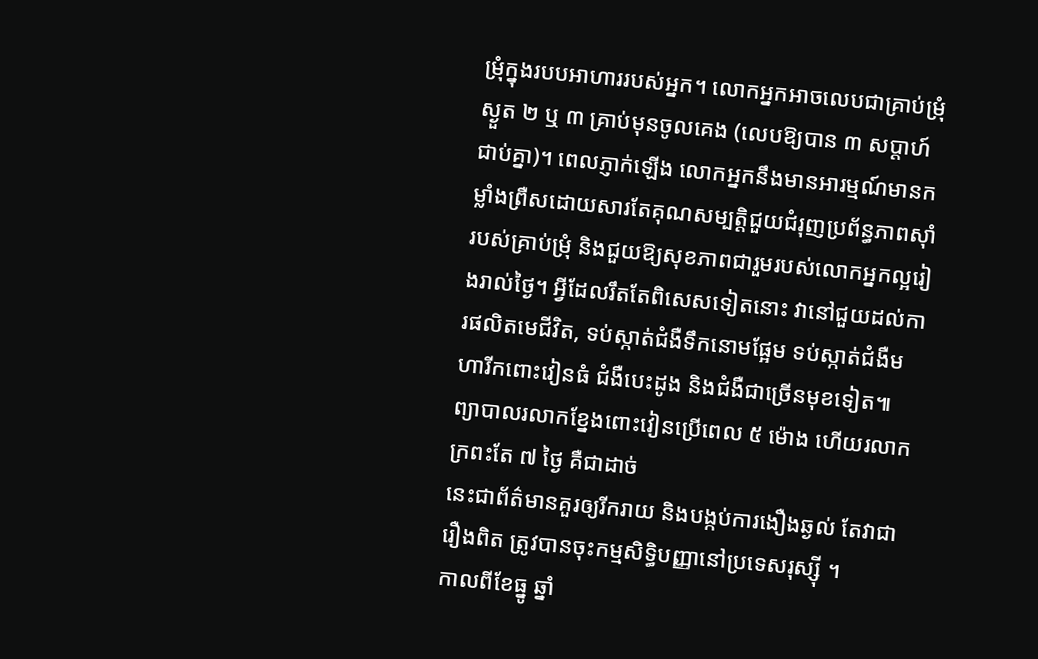ម្រុំក្នុងរបបអាហាររបស់អ្នក។ លោកអ្នកអាចលេបជាគ្រាប់ម្រុំស្ងួត ២ ឬ ៣ គ្រាប់មុនចូលគេង (លេបឱ្យបាន ៣ សប្តាហ៍ជាប់គ្នា)។ ពេលភ្ញាក់ឡើង លោកអ្នកនឹងមានអារម្មណ៍មានកម្លាំងព្រឺសដោយសារតែគុណសម្បត្តិជួយជំរុញប្រព័ន្ធភាពស៊ាំរបស់គ្រាប់ម្រុំ និងជួយឱ្យសុខភាពជារួមរបស់លោកអ្នកល្អរៀងរាល់ថ្ងៃ។ អ្វីដែលរឹតតែពិសេសទៀតនោះ វានៅជួយដល់ការផលិតមេជីវិត, ទប់ស្កាត់ជំងឺទឹកនោមផ្អែម ទប់ស្កាត់ជំងឺមហារីកពោះវៀនធំ ជំងឺបេះដូង និងជំងឺជាច្រើនមុខទៀត៕
ព្យាបាលរលាកខ្នែងពោះវៀនប្រើពេល ៥ ម៉ោង ហើយរលាកក្រពះតែ ៧ ថ្ងៃ គឺជាដាច់
នេះជាព័ត៌មានគួរឲ្យរីករាយ និងបង្កប់ការងឿងឆ្ងល់ តែវាជារឿងពិត ត្រូវបានចុះកម្មសិទ្ធិបញ្ញានៅប្រទេសរុស្ស៊ី ។
កាលពីខែធ្នូ ឆ្នាំ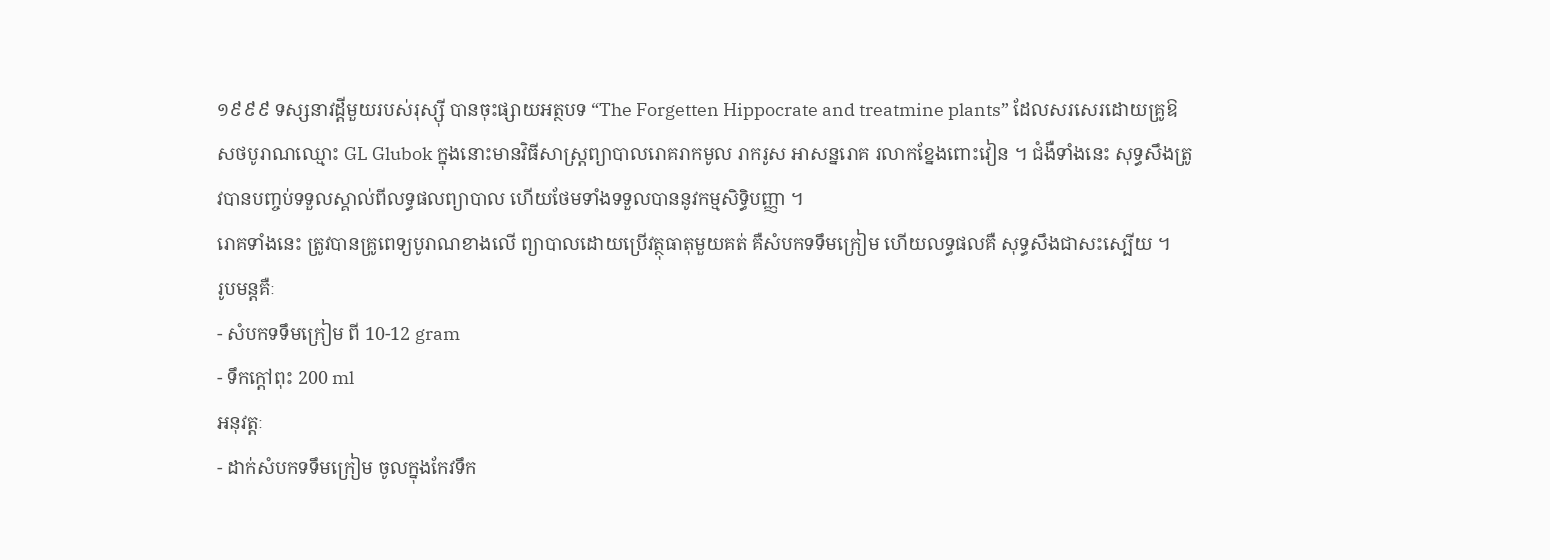១៩៩៩ ទស្សនាវដ្តីមួយរបស់រុស្ស៊ី បានចុះផ្សាយអត្ថបទ “The Forgetten Hippocrate and treatmine plants” ដែលសរសេរដោយគ្រូឱសថបូរាណឈ្មោះ GL Glubok ក្នុងនោះមានវិធីសាស្ត្រព្យាបាលរោគរាកមូល រាករូស អាសន្នរោគ រលាកខ្នែងពោះវៀន ។ ជំងឺទាំងនេះ សុទ្ធសឹងត្រូវបានបញ្ចប់ទទួលស្គាល់ពីលទ្ធផលព្យាបាល ហើយថែមទាំងទទួលបាននូវកម្មសិទ្ធិបញ្ញា ។
រោគទាំងនេះ ត្រូវបានគ្រូពេទ្យបូរាណខាងលើ ព្យាបាលដោយប្រើវត្ថុធាតុមួយគត់ គឺសំបកទទឹមក្រៀម ហើយលទ្ធផលគឺ សុទ្ធសឹងជាសះស្បើយ ។
រូបមន្តគឺៈ
- សំបកទទឹមក្រៀម ពី 10-12 gram
- ទឹកក្តៅពុះ 200 ml
អនុវត្តៈ
- ដាក់សំបកទទឹមក្រៀម ចូលក្នុងកែវទឹក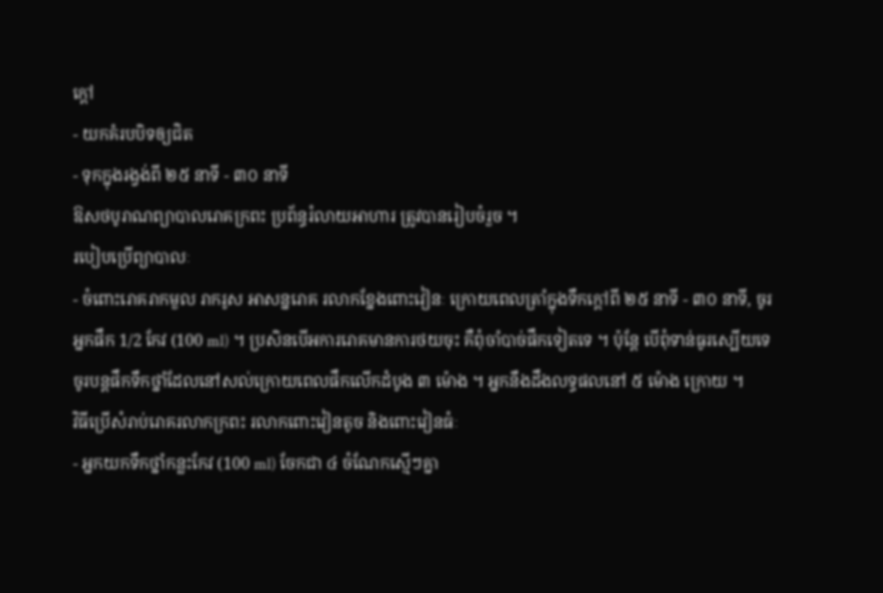ក្តៅ
- យកគំរបបិទឲ្យជិត
- ទុកក្នុងរង្វង់ពី ២៥ នាទី - ៣០ នាទី
ឱសថបូរាណព្យាបាលរោគក្រពះ ប្រព័ន្ធរំលាយអាហារ ត្រូវបានរៀបចំរួច ។
របៀបប្រើព្យាបាលៈ
- ចំពោះរោគរាកមួល រាករូស អាសន្នរោគ រលាកខ្នែងពោះវៀនៈ ក្រោយពេលត្រាំក្នុងទឹកក្តៅពី ២៥ នាទី - ៣០ នាទី, ចូរអ្នកផឹក 1/2 កែវ (100 ml) ។ ប្រសិនបើអការរោគមានការថយចុះ គឺពុំចាំបាច់ផឹកទៀតទេ ។ ប៉ុន្តែ បើពុំទាន់ធូរស្បើយទេ ចូរបន្តផឹកទឹកថ្នាំដែលនៅសល់ក្រោយពេលផឹកលើកដំបូង ៣ ម៉ោង ។ អ្នកនឹងដឹងលទ្ធផលនៅ ៥ ម៉ោង ក្រោយ ។
វិធីប្រើសំរាប់រោគរលាកក្រពះ រលាកពោះវៀនតូច និងពោះវៀនធំៈ
- អ្នកយកទឹកថ្នាំកន្លះកែវ (100 ml) ចែកជា ៤ ចំណែកស្មើៗគ្នា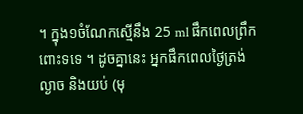។ ក្នុង១ចំណែកស្មើនឹង 25 ml ផឹកពេលព្រឹកពោះទទេ ។ ដូចគ្នានេះ អ្នកផឹកពេលថ្ងៃត្រង់ ល្ងាច និងយប់ (មុ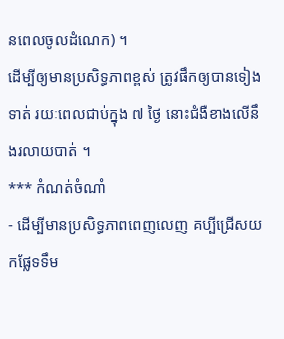នពេលចូលដំណេក) ។
ដើម្បីឲ្យមានប្រសិទ្ធភាពខ្ពស់ ត្រូវផឹកឲ្យបានទៀងទាត់ រយៈពេលជាប់ក្នុង ៧ ថ្ងៃ នោះជំងឺខាងលើនឹងរលាយបាត់ ។
*** កំណត់ចំណាំ
- ដើម្បីមានប្រសិទ្ធភាពពេញលេញ គប្បីជ្រើសយកផ្លែទទឹម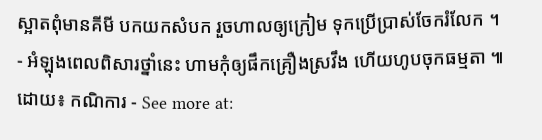ស្អាតពុំមានគីមី បកយកសំបក រួចហាលឲ្យក្រៀម ទុកប្រើប្រាស់ចែករំលែក ។
- អំឡុងពេលពិសារថ្នាំនេះ ហាមកុំឲ្យផឹកគ្រឿងស្រវឹង ហើយហូបចុកធម្មតា ៕ ដោយ៖ កណិការ - See more at: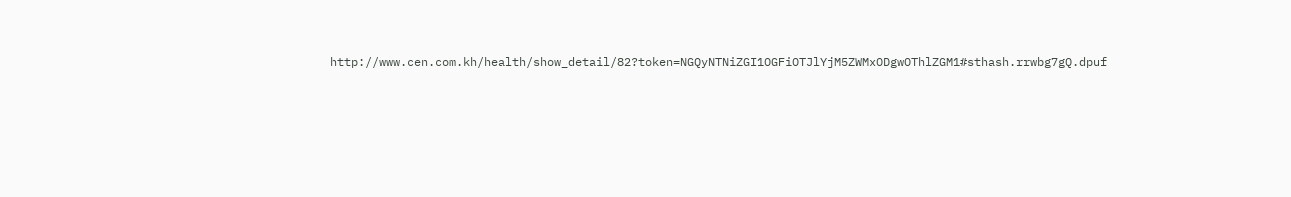http://www.cen.com.kh/health/show_detail/82?token=NGQyNTNiZGI1OGFiOTJlYjM5ZWMxODgwOThlZGM1#sthash.rrwbg7gQ.dpuf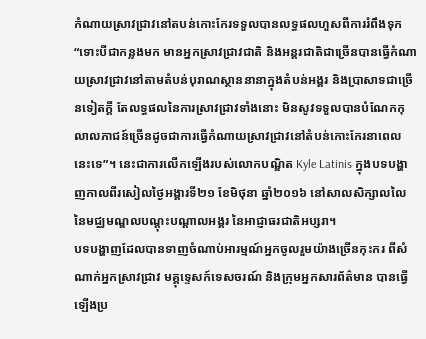កំណាយស្រាវជ្រាវនៅតបន់កោះកែរទទួលបានលទ្ធផលហួសពីការរំពឹងទុក
“ទោះបីជាកន្លងមក មានអ្នកស្រាវជ្រាវជាតិ និងអន្តរជាតិជាច្រើនបានធ្វើកំណាយសា្រវជ្រាវនៅតាមតំបន់បុរាណស្ថាននានាក្នុងតំបន់អង្គរ និងប្រាសាទជាច្រើនទៀតក្តី តែលទ្ធផលនៃការស្រាវជ្រាវទាំងនោះ មិនសូវទទួលបានបំណែកកុលាលភាជន៍ច្រើនដូចជាការធ្វើកំណាយស្រាវជ្រាវនៅតំបន់កោះកែរនាពេលនេះទេ”។ នេះជាការលើកឡើងរបស់លោកបណ្ឌិត Kyle Latinis ក្នុងបទបង្ហាញកាលពីរសៀលថ្ងៃអង្គារទី២១ ខែមិថុនា ឆ្នាំ២០១៦ នៅសាលសិក្សាលលៃនៃមជ្ឈមណ្ឌលបណ្តុះបណ្តាលអង្គរ នៃអាជ្ញាធរជាតិអប្សរា។
បទបង្ហាញដែលបានទាញចំណាប់អារម្មណ៍អ្នកចូលរួមយ៉ាងច្រើនកុះករ ពីសំណាក់អ្នកស្រាវជ្រាវ មគ្គុទ្ទេសក៍ទេសចរណ៍ និងក្រុមអ្នកសារព័ត៌មាន បានធ្វើឡើងប្រ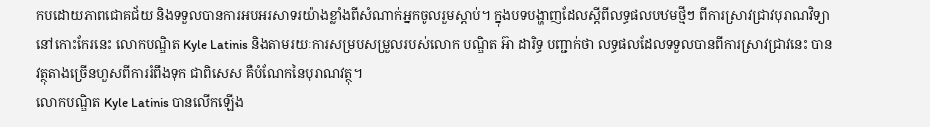កបដោយភាពជោគជ័យ និងទទួលបានការអបអរសាទរយ៉ាងខ្លាំងពីសំណាក់អ្នកចូលរួមស្តាប់។ ក្នុងបទបង្ហាញដែលស្តីពីលទ្ធផលបឋមថ្មីៗ ពីការស្រាវជ្រាវបុរាណវិទ្យានៅកោះកែរនេះ លោកបណ្ឌិត Kyle Latinis និងតាមរយៈការសម្របសម្រួលរបស់លោក បណ្ឌិត អ៊ា ដារិទ្ធ បញ្ជាក់ថា លទ្ធផលដែលទទួលបានពីការស្រាវជ្រាវនេះ បានវត្ថុតាងច្រើនហួសពីការរំពឹងទុក ជាពិសេស គឺបំណែកនៃបុរាណវត្ថុ។
លោកបណ្ឌិត Kyle Latinis បានលើកឡើង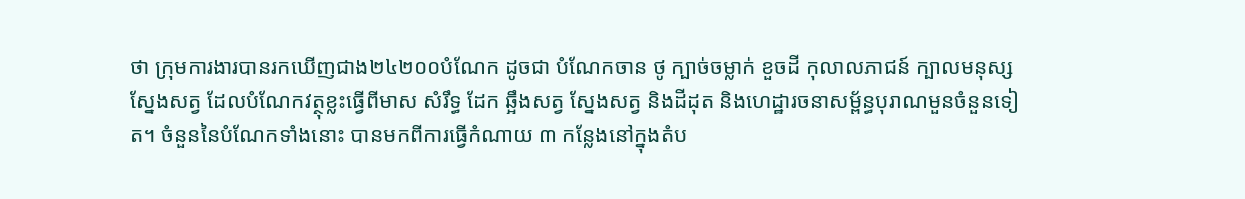ថា ក្រុមការងារបានរកឃើញជាង២៤២០០បំណែក ដូចជា បំណែកចាន ថូ ក្បាច់ចម្លាក់ ខួចដី កុលាលភាជន៍ ក្បាលមនុស្ស ស្នែងសត្វ ដែលបំណែកវត្ថុខ្លះធ្វើពីមាស សំរឹទ្ធ ដែក ឆ្អឹងសត្វ ស្នែងសត្វ និងដីដុត និងហេដ្ឋារចនាសម្ព័ន្ធបុរាណមួនចំនួនទៀត។ ចំនួននៃបំណែកទាំងនោះ បានមកពីការធ្វើកំណាយ ៣ កន្លែងនៅក្នុងតំប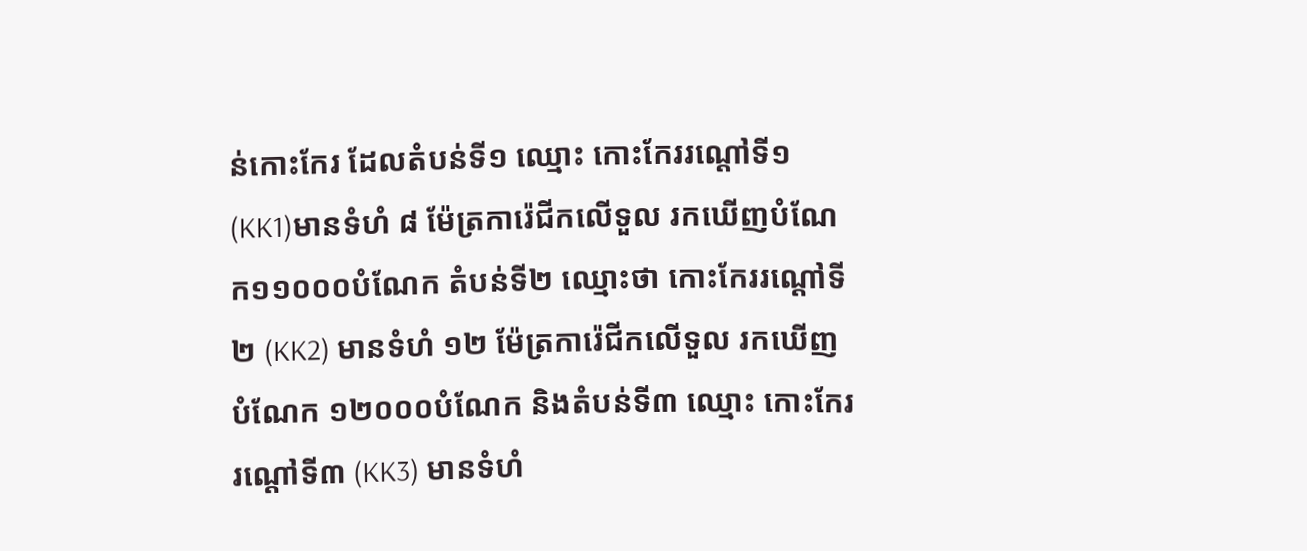ន់កោះកែរ ដែលតំបន់ទី១ ឈ្មោះ កោះកែររណ្តៅទី១ (KK1)មានទំហំ ៨ ម៉ែត្រការ៉េជីកលើទួល រកឃើញបំណែក១១០០០បំណែក តំបន់ទី២ ឈ្មោះថា កោះកែររណ្តៅទី២ (KK2) មានទំហំ ១២ ម៉ែត្រការ៉េជីកលើទួល រកឃើញបំណែក ១២០០០បំណែក និងតំបន់ទី៣ ឈ្មោះ កោះកែររណ្តៅទី៣ (KK3) មានទំហំ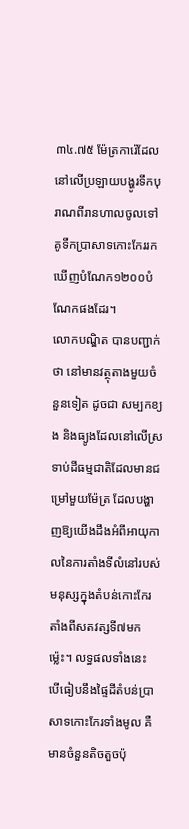៣៤.៧៥ ម៉ែត្រការ៉េដែលនៅលើប្រឡាយបង្ហូរទឹកបុរាណពីរានហាលចូលទៅគូទឹកប្រាសាទកោះកែររកឃើញបំណែក១២០០បំណែកផងដែរ។
លោកបណ្ឌិត បានបញ្ជាក់ថា នៅមានវត្ថុតាងមួយចំនួនទៀត ដូចជា សម្បកខ្យង និងធ្យូងដែលនៅលើស្រទាប់ដីធម្មជាតិដែលមានជម្រៅមួយម៉ែត្រ ដែលបង្ហាញឱ្យយើងដឹងអំពីអាយុកាលនៃការតាំងទីលំនៅរបស់មនុស្សក្នុងតំបន់កោះកែរ តាំងពីសតវត្សទី៧មកម្ល៉េះ។ លទ្ធផលទាំងនេះ បើធៀបនឹងផ្ទៃដីតំបន់ប្រាសាទកោះកែរទាំងមូល គឺមានចំនួនតិចតួចប៉ុ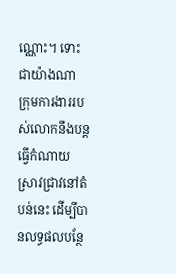ណ្ណោះ។ ទោះជាយ៉ាងណា ក្រុមការងាររបស់លោកនឹងបន្តធ្វើកំណាយស្រាវជ្រាវនៅតំបន់នេះ ដើម្បីបានលទ្ធផលបន្ថែ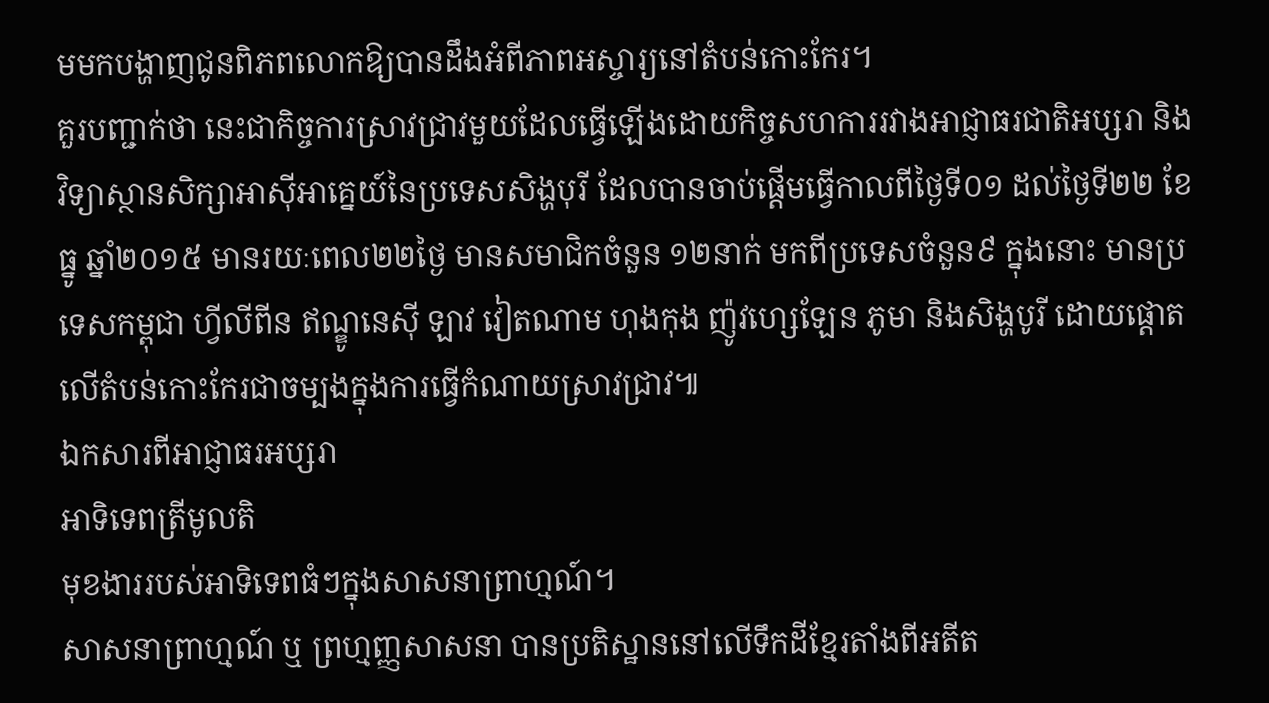មមកបង្ហាញជូនពិភពលោកឱ្យបានដឹងអំពីភាពអស្ចារ្យនៅតំបន់កោះកែរ។
គួរបញ្ជាក់ថា នេះជាកិច្ចការស្រាវជ្រាវមួយដែលធ្វើឡើងដោយកិច្ចសហការរវាងអាជ្ញាធរជាតិអប្សរា និងវិទ្យាស្ថានសិក្សាអាស៊ីអាគ្នេយ៍នៃប្រទេសសិង្ហបុរី ដែលបានចាប់ផ្តើមធ្វើកាលពីថ្ងៃទី០១ ដល់ថ្ងៃទី២២ ខែធ្នូ ឆ្នាំ២០១៥ មានរយៈពេល២២ថ្ងៃ មានសមាជិកចំនួន ១២នាក់ មកពីប្រទេសចំនួន៩ ក្នុងនោះ មានប្រទេសកម្ពុជា ហ្វីលីពីន ឥណ្ឌូនេស៊ី ឡាវ វៀតណាម ហុងកុង ញ៉ូវហ្សេឡែន ភូមា និងសិង្ហបូរី ដោយផ្តោតលើតំបន់កោះកែរជាចម្បងក្នុងការធ្វើកំណាយស្រាវជ្រាវ៕
ឯកសារពីអាជ្ញាធរអប្សរា
អាទិទេពត្រីមូលតិ
មុខងាររបស់អាទិទេពធំៗក្នុងសាសនាព្រាហ្មណ៍។
សាសនាព្រាហ្មណ៍ ឬ ព្រហ្មញ្ញសាសនា បានប្រតិស្ឋាននៅលើទឹកដីខ្មែរតាំងពីអតីត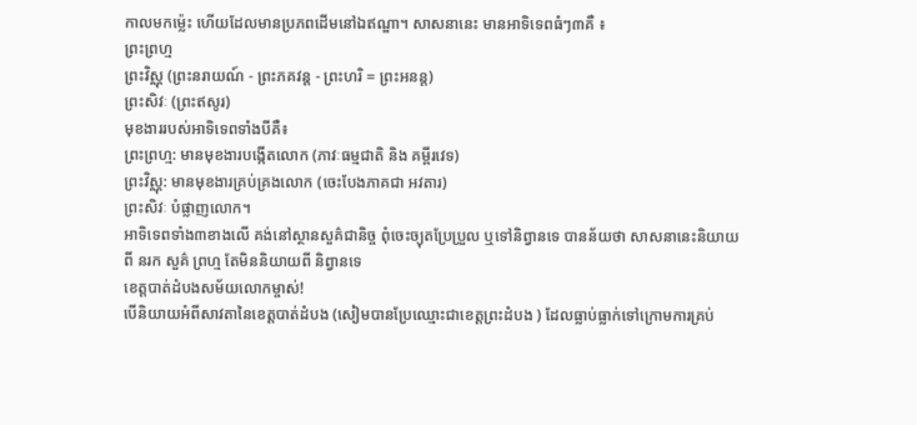កាលមកម៉្លេះ ហើយដែលមានប្រភពដើមនៅឯឥណ្ឌា។ សាសនានេះ មានអាទិទេពធំៗ៣គឺ ៖
ព្រះព្រហ្ម
ព្រះវិស្ណុ (ព្រះនរាយណ៍ - ព្រះភគវន្ត - ព្រះហរិ = ព្រះអនន្ត)
ព្រះសិវៈ (ព្រះឥសូរ)
មុខងាររបស់អាទិទេពទាំងបីគឺ៖
ព្រះព្រហ្ម: មានមុខងារបង្កើតលោក (ភាវៈធម្មជាតិ និង គម្ពីរវេទ)
ព្រះវិស្ណុ: មានមុខងារគ្រប់គ្រងលោក (ចេះបែងភាគជា អវតារ)
ព្រះសិវៈ បំផ្លាញលោក។
អាទិទេពទាំង៣ខាងលើ គង់នៅស្ថានសួគ៌ជានិច្ច ពុំចេះច្យុតប្រែប្រួល ឬទៅនិព្វានទេ បានន័យថា សាសនានេះនិយាយពី នរក សួគ៌ ព្រហ្ម តែមិននិយាយពី និព្វានទេ
ខេត្តបាត់ដំបងសម័យលោកម្ចាស់!
បើនិយាយអំពីសាវតានៃខេត្តបាត់ដំបង (សៀមបានប្រែឈ្មោះជាខេត្តព្រះដំបង ) ដែលធ្លាប់ធ្លាក់ទៅក្រោមការគ្រប់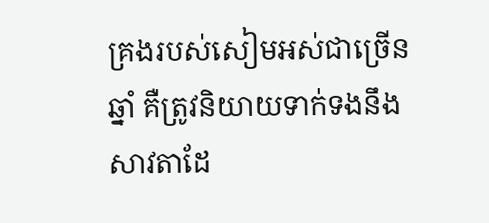គ្រងរបស់សៀមអស់ជាច្រើនឆ្នាំ គឺត្រូវនិយាយទាក់ទងនឹងសាវតាដែ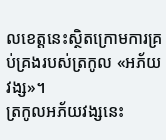លខេត្តនេះស្ថិតក្រោមការគ្រប់គ្រងរបស់ត្រកូល «អភ័យវង្ស»។
ត្រកូលអភ័យវង្សនេះ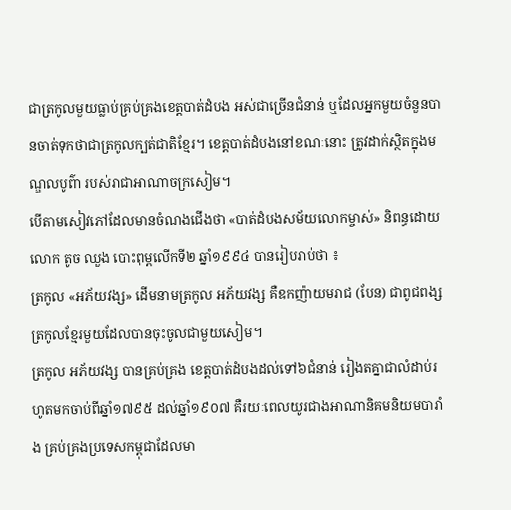ជាត្រកូលមួយធ្លាប់គ្រប់គ្រងខេត្តបាត់ដំបង អស់ជាច្រើនជំនាន់ ឬដែលអ្នកមួយចំនួនបានចាត់ទុកថាជាត្រកូលក្បត់ជាតិខ្មែរ។ ខេត្តបាត់ដំបងនៅខណៈនោះ ត្រូវដាក់ស្ថិតក្នុងមណ្ឌលបូព៌ា របស់រាជាអាណាចក្រសៀម។
បើតាមសៀវភៅដែលមានចំណងជើងថា «បាត់ដំបងសម័យលោកម្ចាស់» និពន្ធដោយលោក តូច ឈួង បោះពុម្ពលើកទី២ ឆ្នាំ១៩៩៤ បានរៀបរាប់ថា ៖
ត្រកូល «អភ័យវង្ស» ដើមនាមត្រកូល អភ័យវង្ស គឺឧកញ៉ាយមរាជ (បែន) ជាពូជពង្សត្រកូលខ្មែរមួយដែលបានចុះចូលជាមួយសៀម។
ត្រកូល អភ័យវង្ស បានគ្រប់គ្រង ខេត្តបាត់ដំបងដល់ទៅ៦ជំនាន់ រៀងតគ្នាជាលំដាប់រហូតមកចាប់ពីឆ្នាំ១៧៩៥ ដល់ឆ្នាំ១៩០៧ គឺរយៈពេលយូរជាងអាណានិគមនិយមបារាំង គ្រប់គ្រងប្រទេសកម្ពុជាដែលមា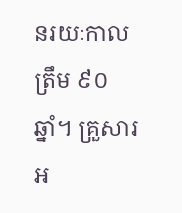នរយៈកាលត្រឹម ៩០ឆ្នាំ។ គ្រួសារអ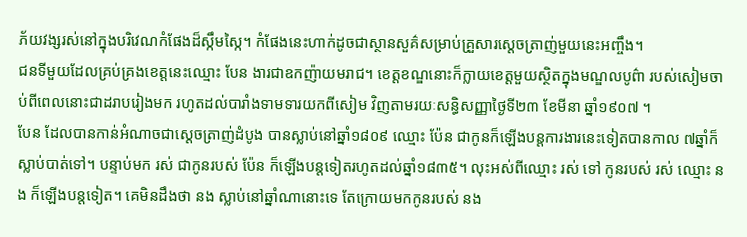ភ័យវង្សរស់នៅក្នុងបរិវេណកំផែងដ៏ស្កឹមស្កៃ។ កំផែងនេះហាក់ដូចជាស្ថានសួគ៌សម្រាប់គ្រួសារស្ដេចត្រាញ់មួយនេះអញ្ចឹង។
ជនទីមួយដែលគ្រប់គ្រងខេត្តនេះឈ្មោះ បែន ងារជាឧកញ៉ាយមរាជ។ ខេត្តខណ្ឌនោះក៏ក្លាយខេត្តមួយស្ថិតក្នុងមណ្ឌលបូព៌ា របស់សៀមចាប់ពីពេលនោះជាដរាបរៀងមក រហូតដល់បារាំងទាមទារយកពីសៀម វិញតាមរយៈសន្ធិសញ្ញាថ្ងៃទី២៣ ខែមីនា ឆ្នាំ១៩០៧ ។
បែន ដែលបានកាន់អំណាចជាស្ដេចត្រាញ់ដំបូង បានស្លាប់នៅឆ្នាំ១៨០៩ ឈ្មោះ ប៉ែន ជាកូនក៏ឡើងបន្តការងារនេះទៀតបានកាល ៧ឆ្នាំក៏ស្លាប់បាត់ទៅ។ បន្ទាប់មក រស់ ជាកូនរបស់ ប៉ែន ក៏ឡើងបន្តទៀតរហូតដល់ឆ្នាំ១៨៣៥។ លុះអស់ពីឈ្មោះ រស់ ទៅ កូនរបស់ រស់ ឈ្មោះ នង ក៏ឡើងបន្តទៀត។ គេមិនដឹងថា នង ស្លាប់នៅឆ្នាំណានោះទេ តែក្រោយមកកូនរបស់ នង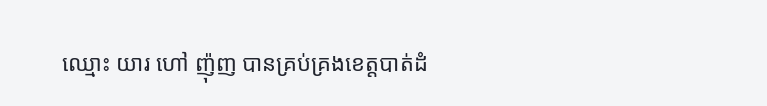ឈ្មោះ យារ ហៅ ញ៉ុញ បានគ្រប់គ្រងខេត្តបាត់ដំ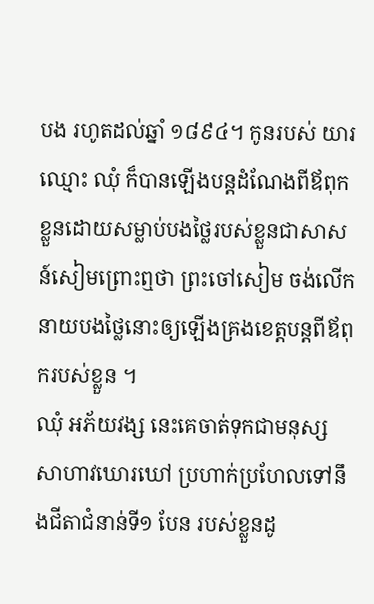បង រហូតដល់ឆ្នាំ ១៨៩៤។ កូនរបស់ យារ ឈ្មោះ ឈុំ ក៏បានឡើងបន្តដំណែងពីឪពុកខ្លួនដោយសម្លាប់បងថ្លៃរបស់ខ្លួនជាសាសន៍សៀមព្រោះឮថា ព្រះចៅសៀម ចង់លើកនាយបងថ្លៃនោះឲ្យឡើងគ្រងខេត្តបន្តពីឪពុករបស់ខ្លួន ។
ឈុំ អភ័យវង្ស នេះគេចាត់ទុកជាមនុស្សសាហាវឃោរឃៅ ប្រហាក់ប្រហែលទៅនឹងជីតាជំនាន់ទី១ បែន របស់ខ្លួនដូ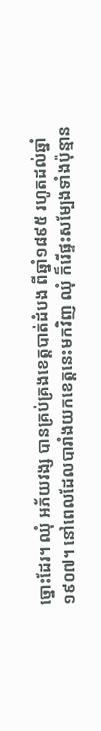ច្នោះដែរ។ ឈុំ អភ័យវង្ស បានគ្រប់គ្រងខេត្តបាត់ដំបង ពីឆ្នាំ១៨៩៥ រហូតដល់ឆ្នាំ១៩០៧។ នៅពេលដែលបារាំងយកខេត្តនេះមកវិញ ឈុំ ក៏រើផ្ទះសម្បែងទាំងប៉ុន្មាន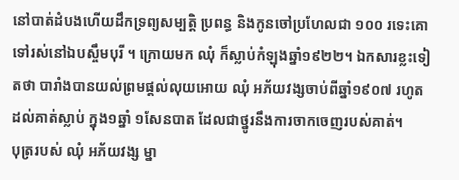នៅបាត់ដំបងហើយដឹកទ្រព្យសម្បត្តិ ប្រពន្ធ និងកូនចៅប្រហែលជា ១០០ រទេះគោទៅរស់នៅឯបស្ចឹមបុរី ។ ក្រោយមក ឈុំ ក៏ស្លាប់កំឡុងឆ្នាំ១៩២២។ ឯកសារខ្លះទៀតថា បារាំងបានយល់ព្រមផ្តល់លុយអោយ ឈុំ អភ័យវង្សចាប់ពីឆ្នាំ១៩០៧ រហូតដល់គាត់ស្លាប់ ក្នុង១ឆ្នាំ ១សែនបាត ដែលជាថ្នូរនឹងការចាកចេញរបស់គាត់។
បុត្ររបស់ ឈុំ អភ័យវង្ស ម្នា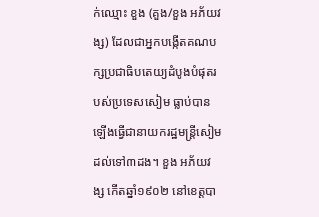ក់ឈ្មោះ ខួង (គួង/ខួង អភ័យវង្ស) ដែលជាអ្នកបង្កើតគណបក្សប្រជាធិបតេយ្យដំបូងបំផុតរបស់ប្រទេសសៀម ធ្លាប់បានឡើងធ្វើជានាយករដ្ឋមន្ត្រីសៀមដល់ទៅ៣ដង។ ខួង អភ័យវង្ស កើតឆ្នាំ១៩០២ នៅខេត្តបា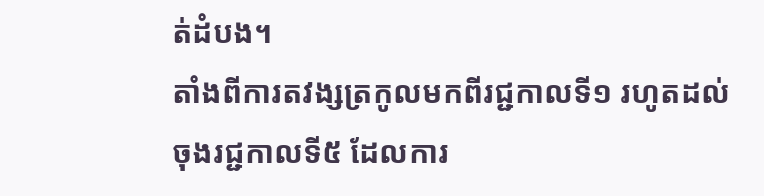ត់ដំបង។
តាំងពីការតវង្សត្រកូលមកពីរជ្ជកាលទី១ រហូតដល់ចុងរជ្ជកាលទី៥ ដែលការ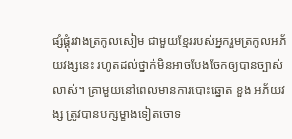ផ្សំផ្គុំរវាងត្រកូលសៀម ជាមួយខ្មែររបស់អ្នករួមត្រកូលអភ័យវង្សនេះ រហូតដល់ថ្នាក់មិនអាចបែងចែកឲ្យបានច្បាស់លាស់។ គ្រាមួយនៅពេលមានការបោះឆ្នោត ខួង អភ័យវង្ស ត្រូវបានបក្សម្ខាងទៀតចោទ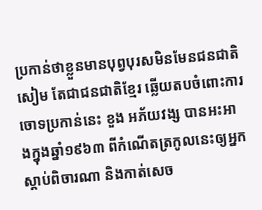ប្រកាន់ថាខ្លួនមានបុព្វបុរសមិនមែនជនជាតិសៀម តែជាជនជាតិខ្មែរ ឆ្លើយតបចំពោះការចោទប្រកាន់នេះ ខួង អភ័យវង្ស បានអះអាងក្នុងឆ្នាំ១៩៦៣ ពីកំណើតត្រកូលនេះឲ្យអ្នកស្ដាប់ពិចារណា និងកាត់សេច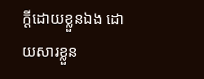ក្ដីដោយខ្លួនឯង ដោយសារខ្លួន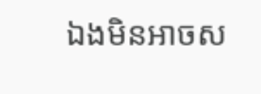ឯងមិនអាចស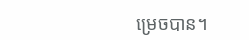ម្រេចបាន។